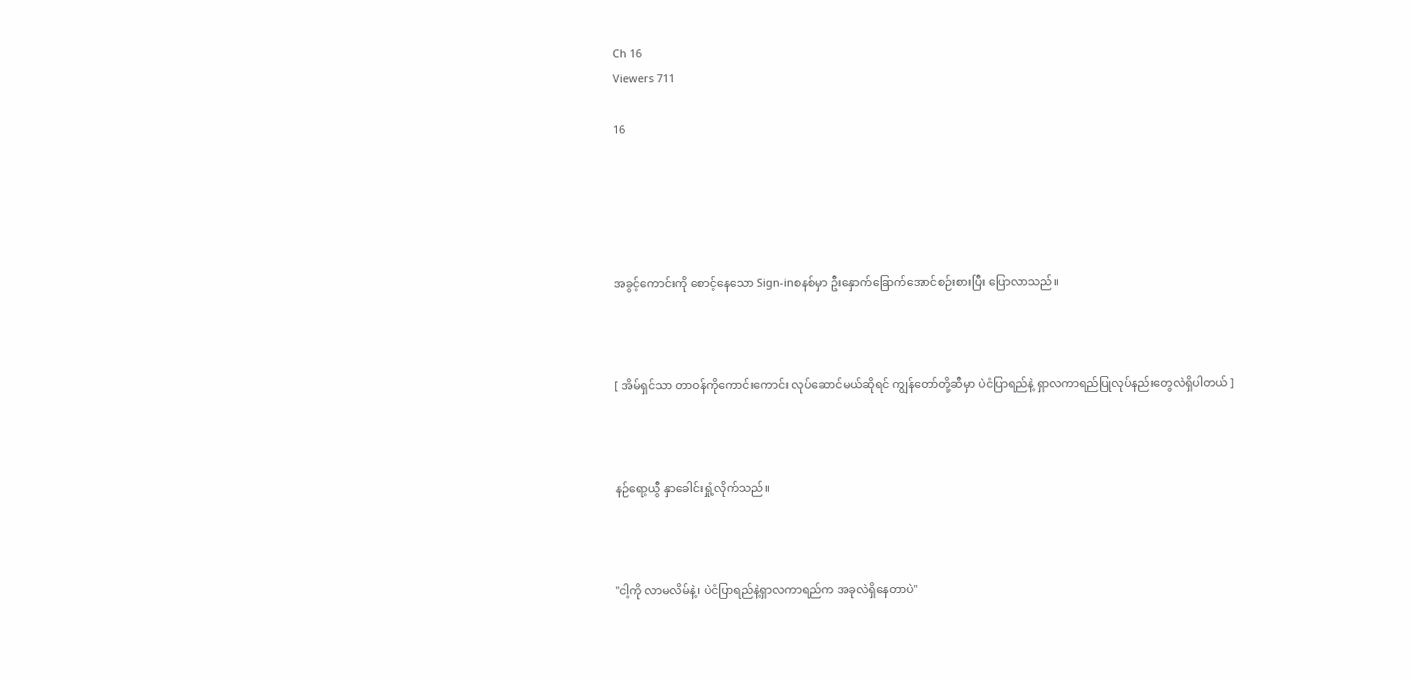Ch 16
Viewers 711

16





အခွင့်ကောင်းကို စောင့်နေသော Sign-inစနစ်မှာ ဦးနှောက်ခြောက်အောင်စဉ်းစားပြီး ပြောလာသည်။



[ အိမ်ရှင်သာ တာဝန်ကိုကောင်းကောင်း လုပ်ဆောင်မယ်ဆိုရင် ကျွန်တော်တို့ဆီမှာ ပဲငံပြာရည်နဲ့ ရှာလကာရည်ပြုလုပ်နည်းတွေလဲရှိပါတယ် ]



နဉ်ရော့ယွီ နှာခေါင်းရှုံ့လိုက်သည်။



"ငါ့ကို လာမလိမ်နဲ့၊ ပဲငံပြာရည်နဲ့ရှာလကာရည်က အခုလဲရှိနေတာပဲ"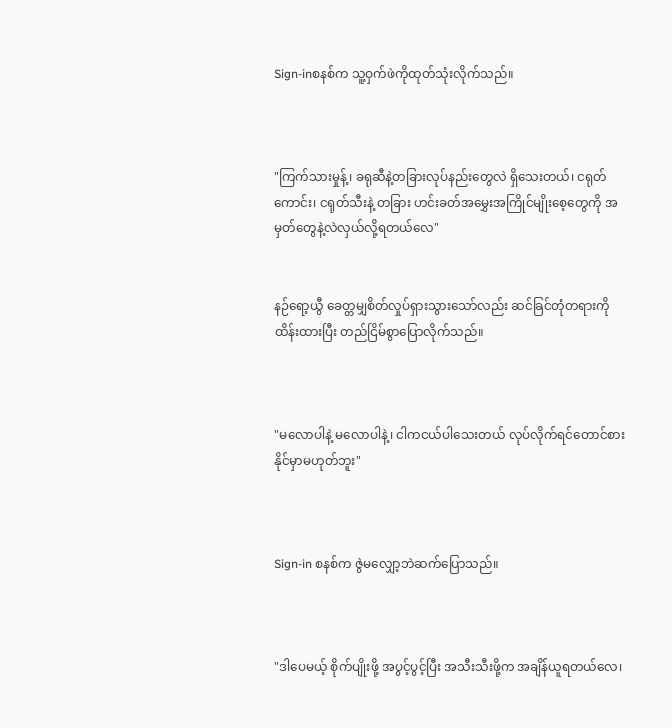Sign-inစနစ်က သူ့ဝှက်ဖဲကိုထုတ်သုံးလိုက်သည်။



"ကြက်သားမှုန့်၊ ခရုဆီနဲ့တခြားလုပ်နည်းတွေလဲ ရှိသေးတယ်၊ ငရုတ်ကောင်း၊ ငရုတ်သီးနဲ့ တခြား ဟင်းခတ်အမွှေးအကြိုင်မျိုးစေ့တွေကို အမှတ်တွေနဲ့လဲလှယ်လို့ရတယ်လေ"


နဉ်ရော့ယွီ ခေတ္တမျှစိတ်လှုပ်ရှားသွားသော်လည်း ဆင်ခြင်တုံတရားကို ထိန်းထားပြီး တည်ငြိမ်စွာပြောလိုက်သည်။



"မလောပါနဲ့ မလောပါနဲ့၊ ငါကငယ်ပါသေးတယ် လုပ်လိုက်ရင်တောင်စားနိုင်မှာမဟုတ်ဘူး"



Sign-in စနစ်က ဇွဲမလျှော့ဘဲဆက်ပြောသည်။



"ဒါပေမယ့် စိုက်ပျိုးဖို့ အပွင့်ပွင့်ပြီး အသီးသီးဖို့က အချိန်ယူရတယ်လေ၊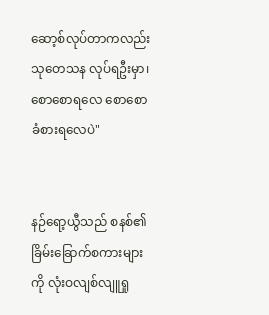ဆော့စ်လုပ်တာကလည်း သုတေသန လုပ်ရဦးမှာ၊ စောစောရလေ စောစော ခံစားရလေပဲ"


နဉ်ရော့ယွီသည် စနစ်၏ခြိမ်းခြောက်စကားများကို လုံးဝလျစ်လျူရှု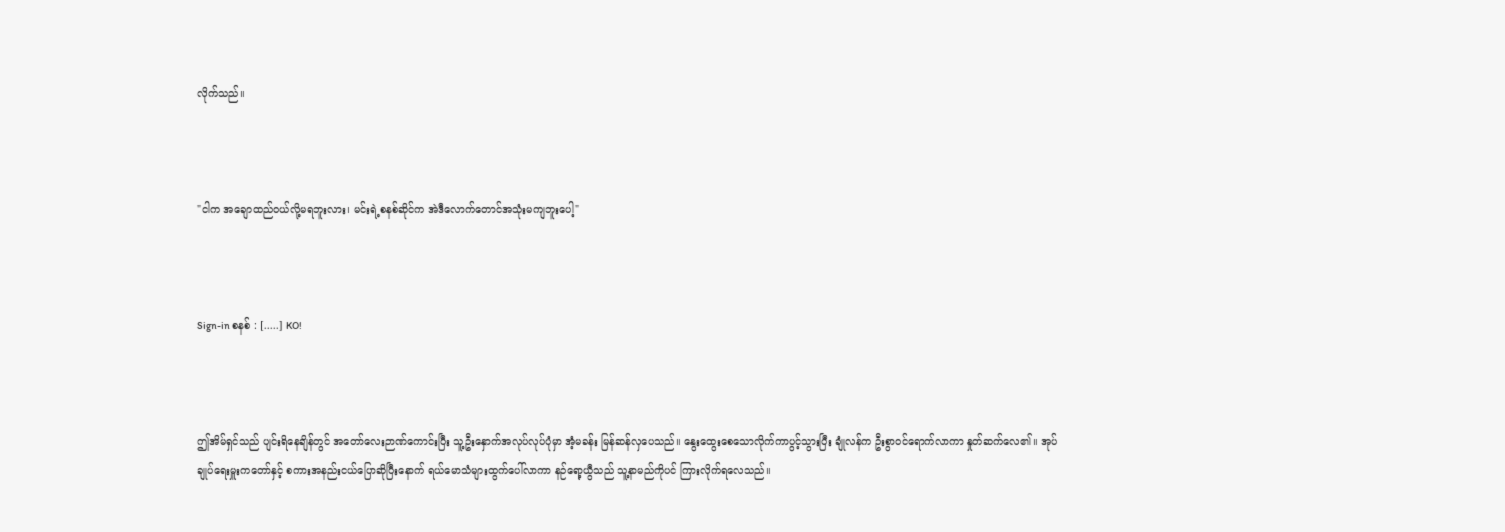လိုက်သည်။



"ငါက အချောထည်ဝယ်လို့မရဘူးလား၊ မင်းရဲ့စနစ်ဆိုင်က အဲဒီလောက်တောင်အသုံးမကျဘူးပေါ့"



Sign-in စနစ် : [.....] KO!



ဤအိမ်ရှင်သည် ပျင်းရိနေချိန်တွင် အတော်လေးဉာဏ်ကောင်းပြီး သူ့ဦးနှောက်အလုပ်လုပ်ပုံမှာ အံ့မခန်း မြန်ဆန်လှပေသည်။ နွေးထွေးစေသောလိုက်ကာပွင့်သွားပြီး ချုံလန်က ဦးစွာဝင်ရောက်လာကာ နှုတ်ဆက်လေ၏။ အုပ်ချုပ်ရေးမှူးကတော်နှင့် စကားအနည်းငယ်ပြောဆိုပြီးနောက် ရယ်မောသံများထွက်ပေါ်လာကာ နဉ်ရော့ယွီသည် သူ့နာမည်ကိုပင် ကြားလိုက်ရလေသည်။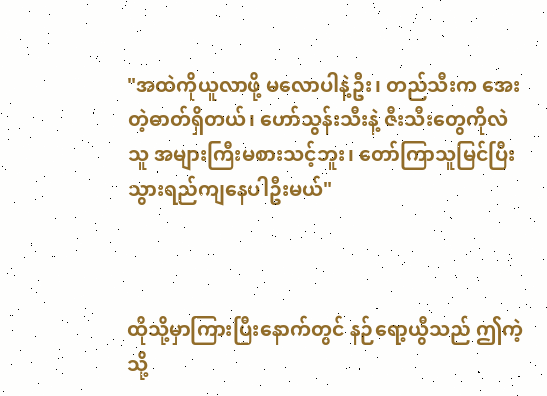"အထဲကိုယူလာဖို့ မလောပါနဲ့ဦး၊ တည်သီးက အေးတဲ့ဓာတ်ရှိတယ်၊ ဟော်သွန်းသီးနဲ့ ဇီးသီးတွေကိုလဲ သူ အများကြီးမစားသင့်ဘူး၊ တော်ကြာသူမြင်ပြီး သွားရည်ကျနေပါဦးမယ်"



ထိုသို့မှာကြားပြီးနောက်တွင် နဉ်ရော့ယွီသည် ဤကဲ့သို့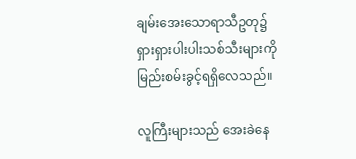ချမ်းအေးသောရာသီဥတု၌ ရှားရှားပါးပါးသစ်သီးများကို မြည်းစမ်းခွင့်ရရှိလေသည်။

လူကြီးများသည် အေးခဲနေ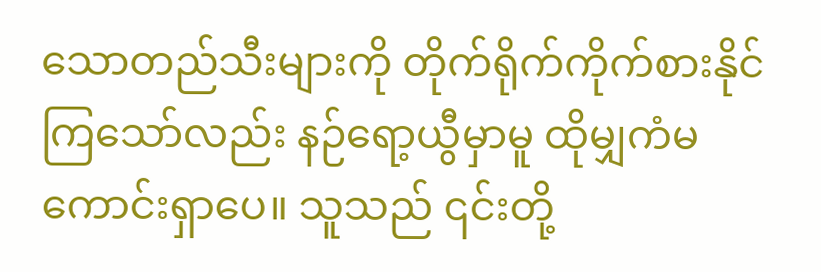သောတည်သီးများကို တိုက်ရိုက်ကိုက်စားနိုင်ကြသော်လည်း နဉ်ရော့ယွီမှာမူ ထိုမျှကံမကောင်းရှာပေ။ သူသည် ၎င်းတို့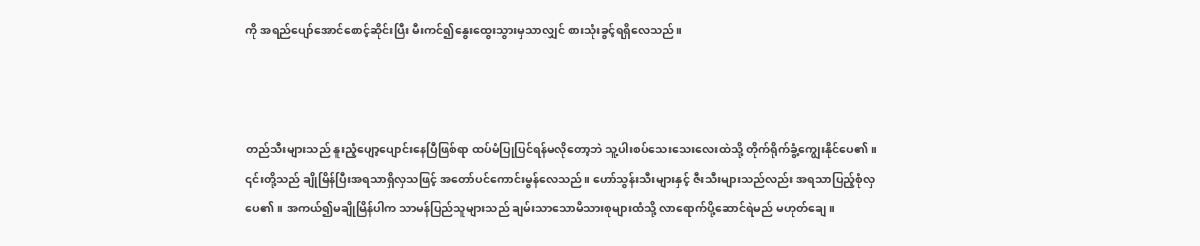ကို အရည်ပျော်အောင်စောင့်ဆိုင်းပြီး မီးကင်၍နွေးထွေးသွားမှသာလျှင် စားသုံးခွင့်ရရှိလေသည်။



တည်သီးများသည် နူးညံ့ပျော့ပျောင်းနေပြီဖြစ်ရာ ထပ်မံပြုပြင်ရန်မလိုတော့ဘဲ သူ့ပါးစပ်သေးသေးလေးထဲသို့ တိုက်ရိုက်ခွံ့ကျွေးနိုင်ပေ၏။ ၎င်းတို့သည် ချိုမြိန်ပြီးအရသာရှိလှသဖြင့် အတော်ပင်ကောင်းမွန်လေသည်။ ဟော်သွန်းသီးများနှင့် ဇီးသီးများသည်လည်း အရသာပြည့်စုံလှပေ၏။ အကယ်၍မချိုမြိန်ပါက သာမန်ပြည်သူများသည် ချမ်းသာသောမိသားစုများထံသို့ လာရောက်ပို့ဆောင်ရဲမည် မဟုတ်ချေ။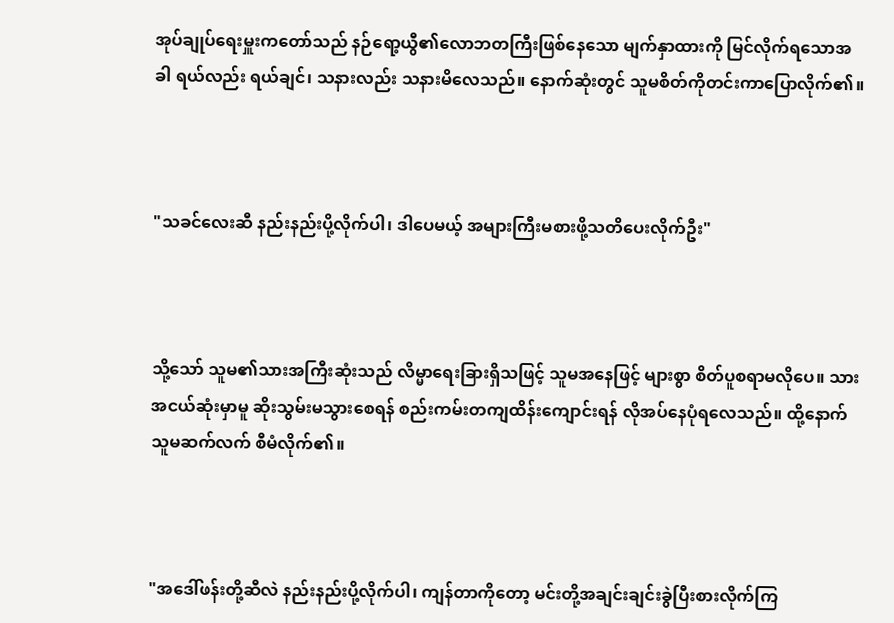အုပ်ချုပ်ရေးမှူးကတော်သည် နဉ်ရော့ယွီ၏လောဘတကြီးဖြစ်နေသော မျက်နှာထားကို မြင်လိုက်ရသောအခါ ရယ်လည်း ရယ်ချင်၊ သနားလည်း သနားမိလေသည်။ နောက်ဆုံးတွင် သူမစိတ်ကိုတင်းကာပြောလိုက်၏။



"သခင်လေးဆီ နည်းနည်းပို့လိုက်ပါ၊ ဒါပေမယ့် အများကြီးမစားဖို့သတိပေးလိုက်ဦး"



သို့သော် သူမ၏သားအကြီးဆုံးသည် လိမ္မာရေးခြားရှိသဖြင့် သူမအနေဖြင့် များစွာ စိတ်ပူစရာမလိုပေ။ သားအငယ်ဆုံးမှာမူ ဆိုးသွမ်းမသွားစေရန် စည်းကမ်းတကျထိန်းကျောင်းရန် လိုအပ်နေပုံရလေသည်။ ထို့နောက် သူမဆက်လက် စီမံလိုက်၏။



"အဒေါ်ဖန်းတို့ဆီလဲ နည်းနည်းပို့လိုက်ပါ၊ ကျန်တာကိုတော့ မင်းတို့အချင်းချင်းခွဲပြီးစားလိုက်ကြ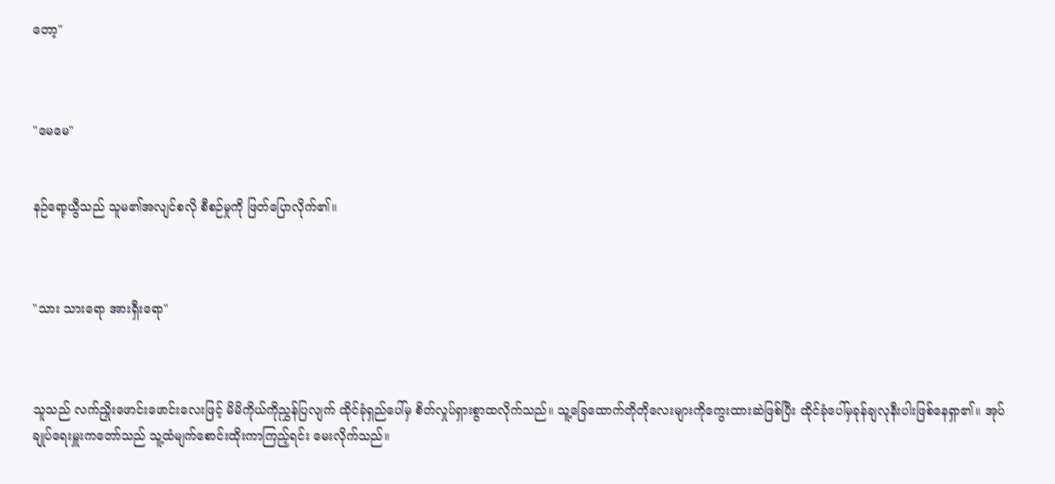တော့"



"မေမေ"


နဉ်ရော့ယွီသည် သူမ၏အလျင်စလို စီစဉ်မှုကို ဖြတ်ပြောလိုက်၏။



"သား သားရော အားရှီးရော"



သူသည် လက်ညှိုးဖောင်းဖောင်းလေးဖြင့် မိမိကိုယ်ကိုညွှန်ပြလျက် ထိုင်ခုံရှည်ပေါ်မှ စိတ်လှုပ်ရှားစွာထလိုက်သည်။ သူ့ခြေထောက်တိုတိုလေးများကိုကွေးထားဆဲဖြစ်ပြီး ထိုင်ခုံပေါ်မှခုန်ချလုနီးပါးဖြစ်နေရှာ၏။ အုပ်ချုပ်ရေးမှူးကတော်သည် သူ့ထံမျက်စောင်းထိုးကာကြည့်ရင်း မေးလိုက်သည်။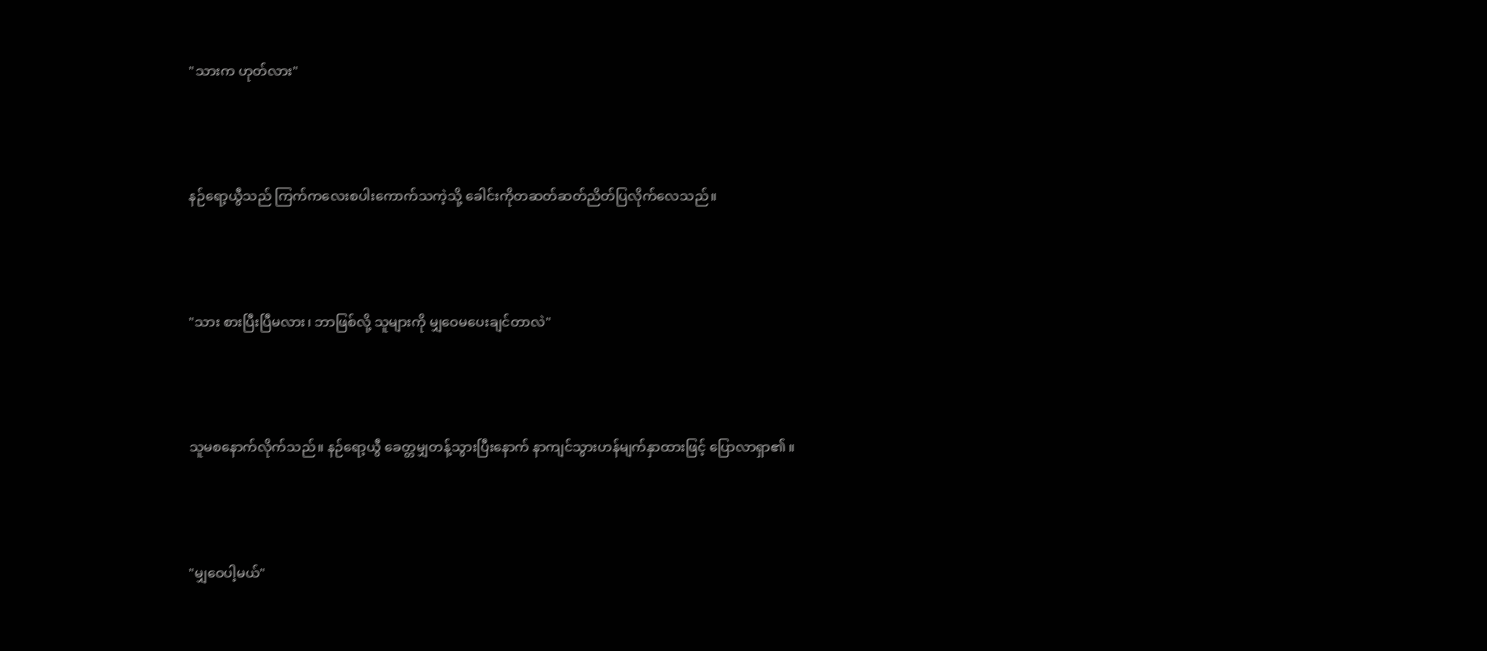"သားက ဟုတ်လား"



နဉ်ရော့ယွီသည် ကြက်ကလေးစပါးကောက်သကဲ့သို့ ခေါင်းကိုတဆတ်ဆတ်ညိတ်ပြလိုက်လေသည်။



"သား စားပြီးပြီမလား၊ ဘာဖြစ်လို့ သူများကို မျှဝေမပေးချင်တာလဲ"



သူမစနောက်လိုက်သည်။ နဉ်ရော့ယွီ ခေတ္တမျှတန့်သွားပြီးနောက် နာကျင်သွားဟန်မျက်နှာထားဖြင့် ပြောလာရှာ၏။



"မျှဝေပါ့မယ်"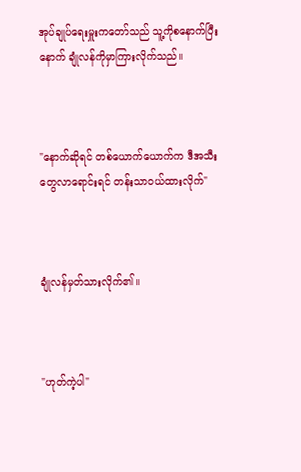အုပ်ချုပ်ရေးမှူးကတော်သည် သူ့ကိုစနောက်ပြီးနောက် ချုံလန်ကိုမှာကြားလိုက်သည်။



"နောက်ဆိုရင် တစ်ယောက်ယောက်က ဒီအသီးတွေလာရောင်းရင် တန်းသာဝယ်ထားလိုက်"



ချုံလန်မှတ်သားလိုက်၏။



"ဟုတ်ကဲ့ပါ"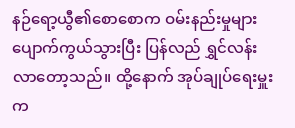နဉ်ရော့ယွီ၏စောစောက ဝမ်းနည်းမှုများပျောက်ကွယ်သွားပြီး ပြန်လည် ရွှင်လန်းလာတော့သည်။ ထို့နောက် အုပ်ချုပ်ရေးမှူးက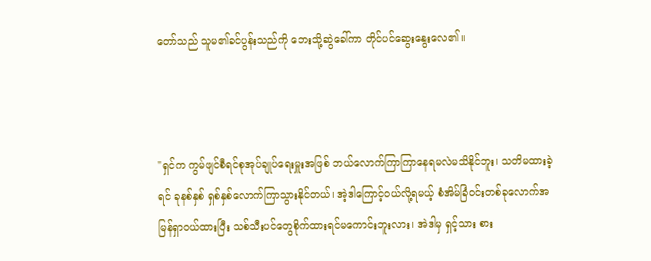တော်သည် သူမ၏ခင်ပွန်းသည်ကို ဘေးသို့ဆွဲခေါ်ကာ တိုင်ပင်ဆွေးနွေးလေ၏။



"ရှင်က ကွမ်ဖျင်စီရင်စုအုပ်ချုပ်ရေးမှူးအဖြစ် ဘယ်လောက်ကြာကြာနေရမလဲမသိနိုင်ဘူး၊ သတိမထားခဲ့ရင် ခုနစ်နှစ် ရှစ်နှစ်လောက်ကြာသွားနိုင်တယ်၊ အဲ့ဒါကြောင့်ဝယ်လို့ရမယ့် စံအိမ်ခြံဝင်းတစ်ခုလောက်အမြန်ရှာဝယ်ထားပြီး သစ်သီးပင်တွေစိုက်ထားရင်မကောင်းဘူးလား၊ အဲဒါမှ ရှင့်သား စား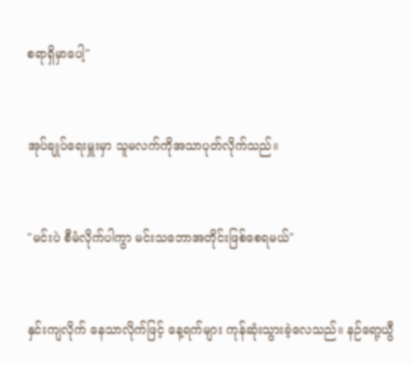စရာရှိမှာပေါ့"



အုပ်ချုပ်ရေးမှူးမှာ သူမလက်ကိုအသာပုတ်လိုက်သည်။



"မင်းပဲ စီမံလိုက်ပါကွာ မင်းသဘောအတိုင်းဖြစ်စေရမယ်"



နှင်းကျလိုက် နေသာလိုက်ဖြင့် နေ့ရက်များ ကုန်ဆုံးသွားခဲ့လေသည်။ နဉ်ရော့ယွီ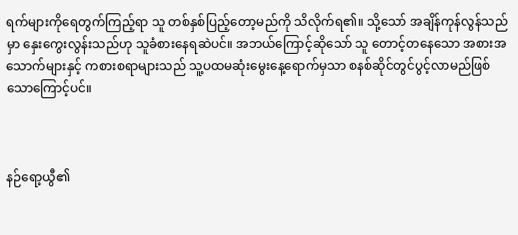ရက်များကိုရေတွက်ကြည့်ရာ သူ တစ်နှစ်ပြည့်တော့မည်ကို သိလိုက်ရ၏။ သို့သော် အချိန်ကုန်လွန်သည်မှာ နှေးကွေးလွန်းသည်ဟု သူခံစားနေရဆဲပင်။ အဘယ်ကြောင့်ဆိုသော် သူ တောင့်တနေသော အစားအသောက်များနှင့် ကစားစရာများသည် သူ့ပထမဆုံးမွေးနေ့ရောက်မှသာ စနစ်ဆိုင်တွင်ပွင့်လာမည်ဖြစ်သောကြောင့်ပင်။



နဉ်ရော့ယွီ၏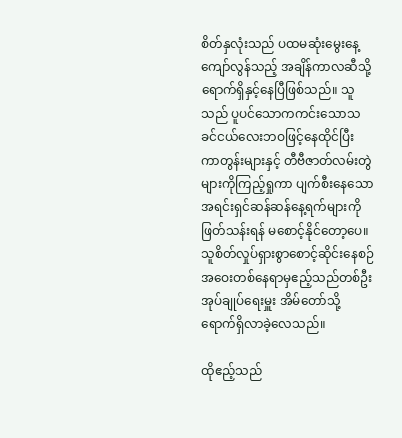စိတ်နှလုံးသည် ပထမဆုံးမွေးနေ့ကျော်လွန်သည့် အချိန်ကာလဆီသို့ရောက်ရှိနှင့်နေပြီဖြစ်သည်။ သူသည် ပူပင်သောကကင်းသောသခင်ငယ်လေးဘဝဖြင့်နေထိုင်ပြီး ကာတွန်းများနှင့် တီဗီဇာတ်လမ်းတွဲများကိုကြည့်ရှုကာ ပျက်စီးနေသောအရင်းရှင်ဆန်ဆန်နေ့ရက်များကို ဖြတ်သန်းရန် မစောင့်နိုင်တော့ပေ။ သူစိတ်လှုပ်ရှားစွာစောင့်ဆိုင်းနေစဉ် အဝေးတစ်နေရာမှဧည့်သည်တစ်ဦး အုပ်ချုပ်ရေးမှူး အိမ်တော်သို့ ရောက်ရှိလာခဲ့လေသည်။

ထိုဧည့်သည်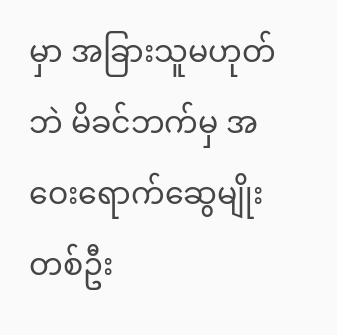မှာ အခြားသူမဟုတ်ဘဲ မိခင်ဘက်မှ အဝေးရောက်ဆွေမျိုးတစ်ဦး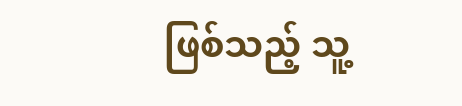ဖြစ်သည့် သူ့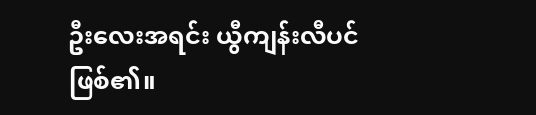ဦးလေးအရင်း ယွီကျန်းလီပင်ဖြစ်၏။